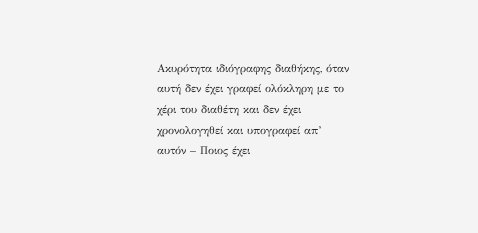Ακυρότητα ιδιόγραφης διαθήκης, όταν αυτή δεν έχει γραφεί ολόκληρη με το χέρι του διαθέτη και δεν έχει χρονολογηθεί και υπογραφεί απ’ αυτόν – Ποιος έχει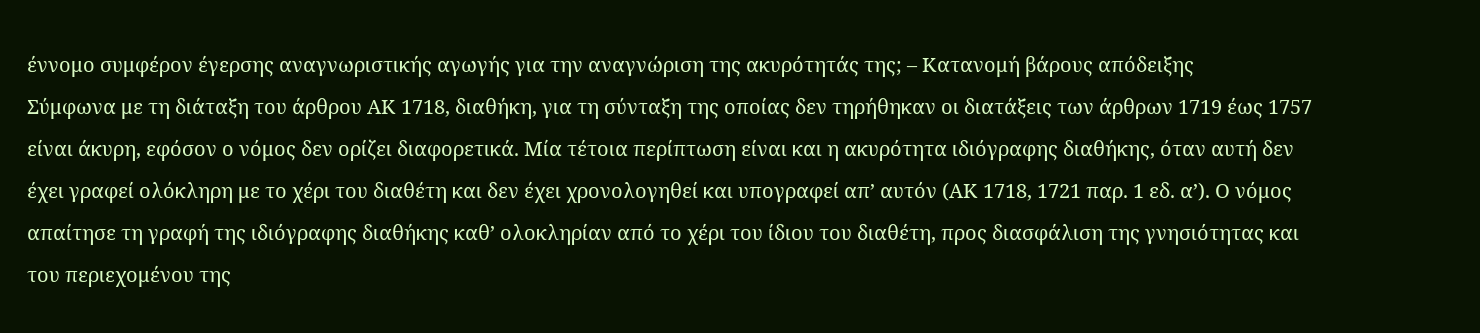έννομο συμφέρον έγερσης αναγνωριστικής αγωγής για την αναγνώριση της ακυρότητάς της; – Κατανομή βάρους απόδειξης
Σύμφωνα με τη διάταξη του άρθρου ΑΚ 1718, διαθήκη, για τη σύνταξη της οποίας δεν τηρήθηκαν οι διατάξεις των άρθρων 1719 έως 1757 είναι άκυρη, εφόσον ο νόμος δεν ορίζει διαφορετικά. Μία τέτοια περίπτωση είναι και η ακυρότητα ιδιόγραφης διαθήκης, όταν αυτή δεν έχει γραφεί ολόκληρη με το χέρι του διαθέτη και δεν έχει χρονολογηθεί και υπογραφεί απ’ αυτόν (ΑΚ 1718, 1721 παρ. 1 εδ. α’). Ο νόμος απαίτησε τη γραφή της ιδιόγραφης διαθήκης καθ’ ολοκληρίαν από το χέρι του ίδιου του διαθέτη, προς διασφάλιση της γνησιότητας και του περιεχομένου της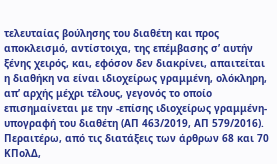τελευταίας βούλησης του διαθέτη και προς αποκλεισμό, αντίστοιχα, της επέμβασης σ’ αυτήν ξένης χειρός, και, εφόσον δεν διακρίνει, απαιτείται η διαθήκη να είναι ιδιοχείρως γραμμένη, ολόκληρη, απ’ αρχής μέχρι τέλους, γεγονός το οποίο επισημαίνεται με την -επίσης ιδιοχείρως γραμμένη- υπογραφή του διαθέτη (ΑΠ 463/2019, ΑΠ 579/2016).
Περαιτέρω, από τις διατάξεις των άρθρων 68 και 70 ΚΠολΔ,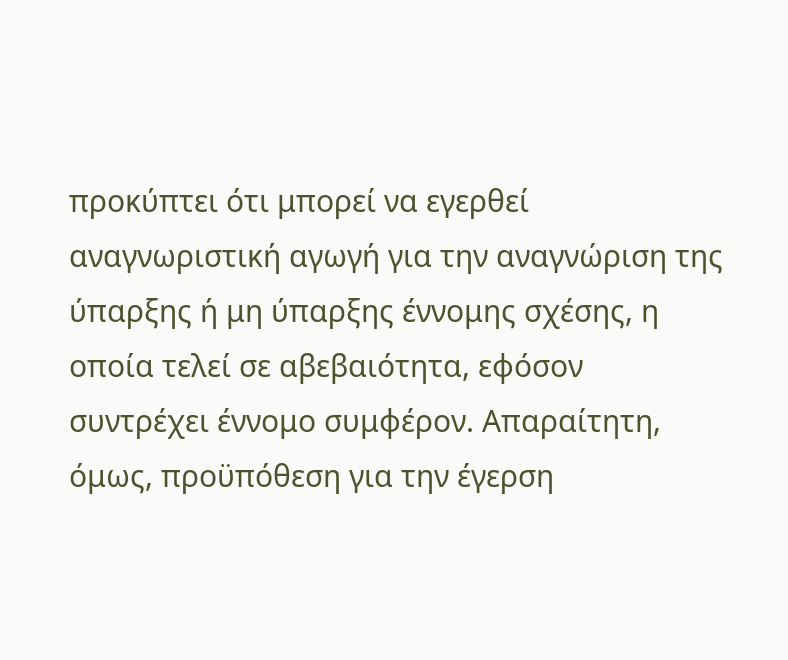προκύπτει ότι μπορεί να εγερθεί αναγνωριστική αγωγή για την αναγνώριση της ύπαρξης ή μη ύπαρξης έννομης σχέσης, η οποία τελεί σε αβεβαιότητα, εφόσον συντρέχει έννομο συμφέρον. Απαραίτητη, όμως, προϋπόθεση για την έγερση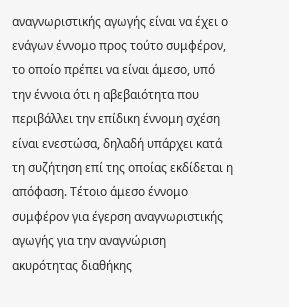αναγνωριστικής αγωγής είναι να έχει ο ενάγων έννομο προς τούτο συμφέρον, το οποίο πρέπει να είναι άμεσο, υπό την έννοια ότι η αβεβαιότητα που περιβάλλει την επίδικη έννομη σχέση είναι ενεστώσα, δηλαδή υπάρχει κατά τη συζήτηση επί της οποίας εκδίδεται η απόφαση. Τέτοιο άμεσο έννομο συμφέρον για έγερση αναγνωριστικής αγωγής για την αναγνώριση ακυρότητας διαθήκης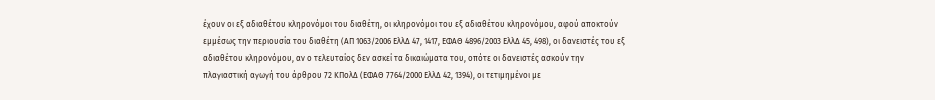έχουν οι εξ αδιαθέτου κληρονόμοι του διαθέτη, οι κληρονόμοι του εξ αδιαθέτου κληρονόμου, αφού αποκτούν εμμέσως την περιουσία του διαθέτη (ΑΠ 1063/2006 ΕλλΔ 47, 1417, ΕΦΑΘ 4896/2003 ΕλλΔ 45, 498), οι δανειστές του εξ αδιαθέτου κληρονόμου, αν ο τελευταίος δεν ασκεί τα δικαιώματα του, οπότε οι δανειστές ασκούν την πλαγιαστική αγωγή του άρθρου 72 ΚΠολΔ (ΕΦΑΘ 7764/2000 ΕλλΔ 42, 1394), οι τετιμημένοι με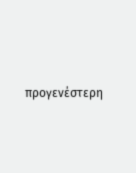προγενέστερη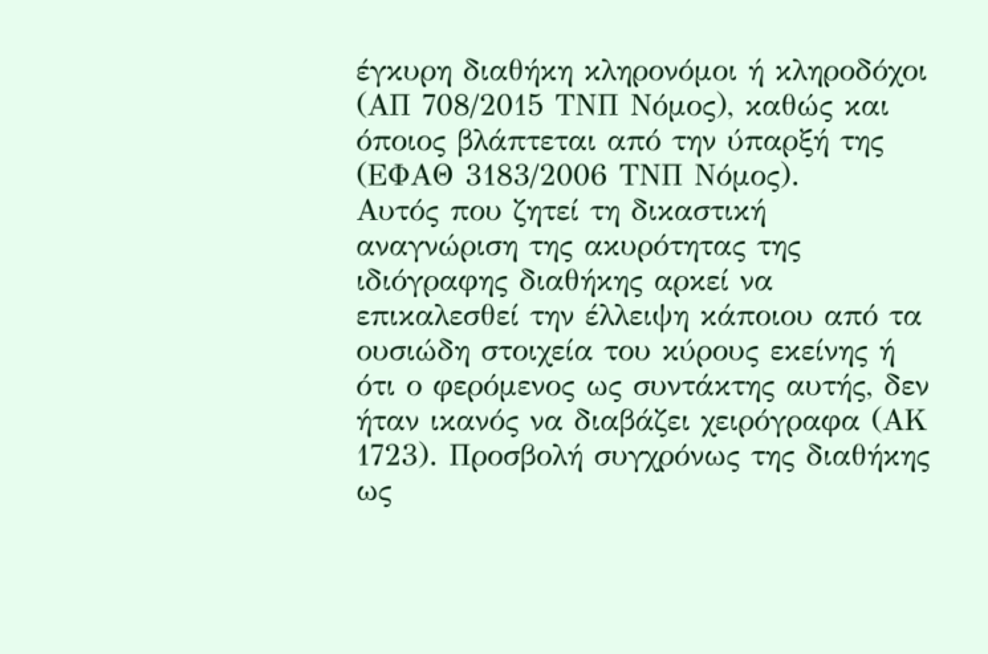έγκυρη διαθήκη κληρονόμοι ή κληροδόχοι (ΑΠ 708/2015 ΤΝΠ Νόμος), καθώς και όποιος βλάπτεται από την ύπαρξή της (ΕΦΑΘ 3183/2006 ΤΝΠ Νόμος).
Αυτός που ζητεί τη δικαστική αναγνώριση της ακυρότητας της ιδιόγραφης διαθήκης αρκεί να επικαλεσθεί την έλλειψη κάποιου από τα ουσιώδη στοιχεία του κύρους εκείνης ή ότι ο φερόμενος ως συντάκτης αυτής, δεν ήταν ικανός να διαβάζει χειρόγραφα (ΑΚ 1723). Προσβολή συγχρόνως της διαθήκης ως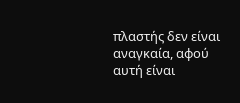πλαστής δεν είναι αναγκαία, αφού αυτή είναι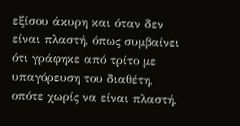εξίσου άκυρη και όταν δεν είναι πλαστή, όπως συμβαίνει ότι γράφηκε από τρίτο με υπαγόρευση του διαθέτη, οπότε χωρίς να είναι πλαστή,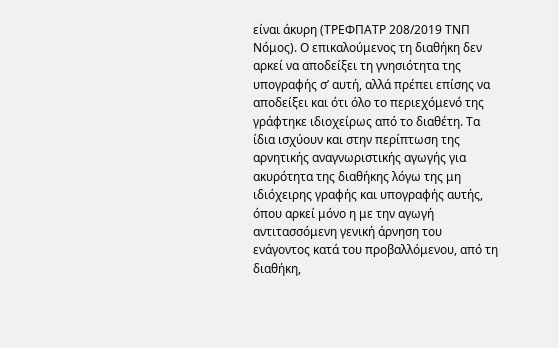είναι άκυρη (ΤΡΕΦΠΑΤΡ 208/2019 ΤΝΠ Νόμος). Ο επικαλούμενος τη διαθήκη δεν αρκεί να αποδείξει τη γνησιότητα της υπογραφής σ’ αυτή, αλλά πρέπει επίσης να αποδείξει και ότι όλο το περιεχόμενό της γράφτηκε ιδιοχείρως από το διαθέτη. Τα ίδια ισχύουν και στην περίπτωση της αρνητικής αναγνωριστικής αγωγής για ακυρότητα της διαθήκης λόγω της μη ιδιόχειρης γραφής και υπογραφής αυτής, όπου αρκεί μόνο η με την αγωγή αντιτασσόμενη γενική άρνηση του ενάγοντος κατά του προβαλλόμενου, από τη διαθήκη,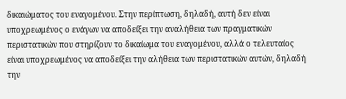δικαιώματος του εναγομένου. Στην περίπτωση, δηλαδή, αυτή δεν είναι υποχρεωμένος ο ενάγων να αποδείξει την αναλήθεια των πραγματικών περιστατικών που στηρίζουν το δικαίωμα του εναγομένου, αλλά ο τελευταίος είναι υποχρεωμένος να αποδείξει την αλήθεια των περιστατικών αυτών, δηλαδή την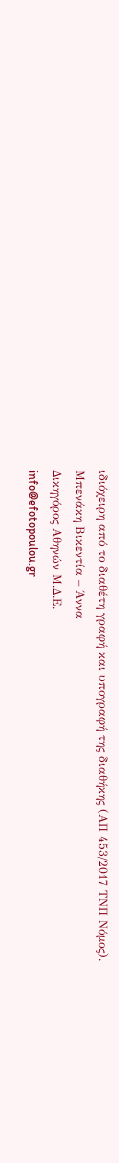ιδιόχειρη από το διαθέτη γραφή και υπογραφή της διαθήκης (ΑΠ 453/2017 ΤΝΠ Νόμος).
Μπενάκη Βικεντία – Άννα
Δικηγόρος Αθηνών Μ.Δ.Ε.
info@efotopoulou.gr